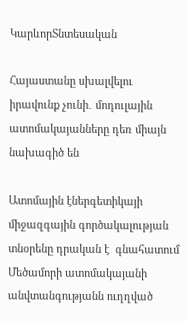ԿարևորՏնտեսական

Հայաստանը սխալվելու իրավունք չունի․ մոդուլային ատոմակայանները դեռ միայն նախագիծ են

Ատոմային էներգետիկայի միջազգային գործակալության տնօրենը դրական է  գնահատում Մեծամորի ատոմակայանի անվտանգությանն ուղղված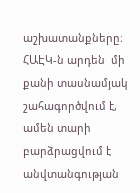աշխատանքները։ ՀԱԷԿ-ն արդեն  մի քանի տասնամյակ շահագործվում է, ամեն տարի բարձրացվում է անվտանգության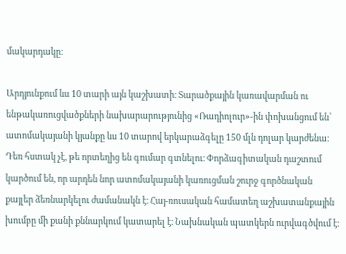մակարդակը։

Արդյունքում ևս 10 տարի այն կաշխատի։ Տարածքային կառավարման ու ենթակառուցվածքների նախարարությունից «Ռադիոլուր»-ին փոխանցում են՝  ատոմակայանի կյանքը ևս 10 տարով երկարաձգելը 150 մլն դոլար կարժենա։ Դեռ հստակ չէ, թե որտեղից են գումար գտնելու։ Փորձագիտական դաշտում կարծում են, որ արդեն նոր ատոմակայանի կառուցման շուրջ գործնական քայլեր ձեռնարկելու ժամանակն է։ Հայ-ռուսական համատեղ աշխատանքային խումբը մի քանի քննարկում կատարել է։ Նախնական պատկերն ուրվագծվում է։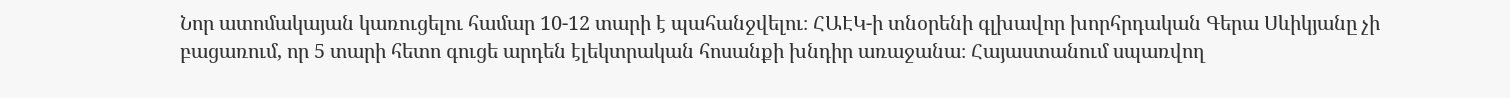Նոր ատոմակայան կառուցելու համար 10-12 տարի է պահանջվելու։ ՀԱԷԿ-ի տնօրենի գլխավոր խորհրդական Գերա Սևիկյանը չի բացառում, որ 5 տարի հետո գուցե արդեն էլեկտրական հոսանքի խնդիր առաջանա։ Հայաստանում սպառվող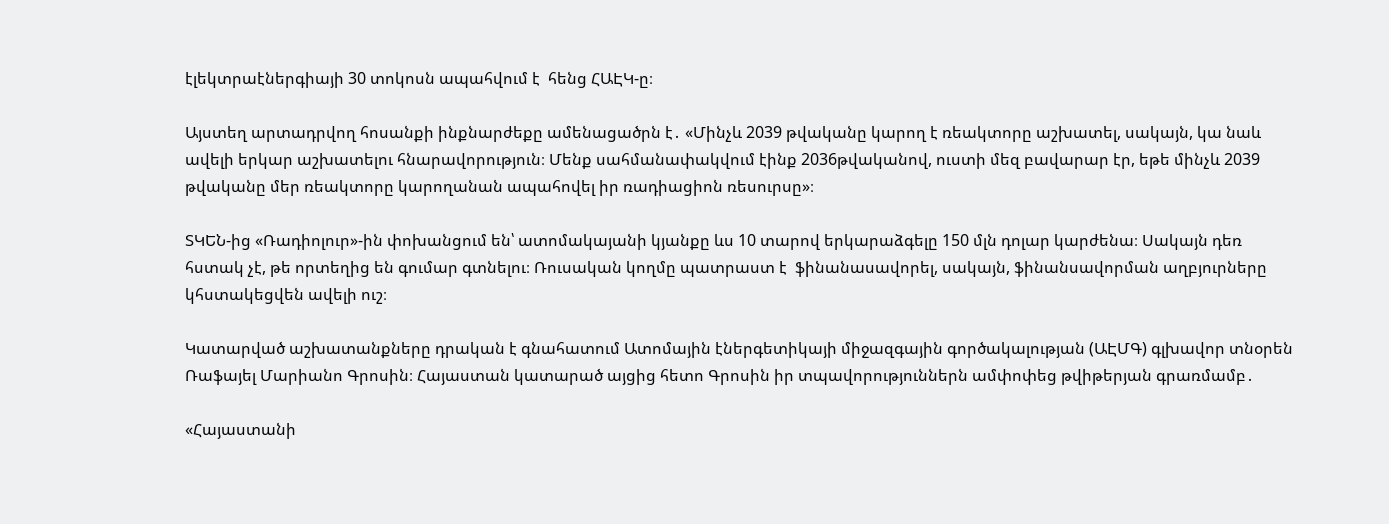էլեկտրաէներգիայի 30 տոկոսն ապահվում է  հենց ՀԱԷԿ-ը։

Այստեղ արտադրվող հոսանքի ինքնարժեքը ամենացածրն է․ «Մինչև 2039 թվականը կարող է ռեակտորը աշխատել, սակայն, կա նաև ավելի երկար աշխատելու հնարավորություն։ Մենք սահմանափակվում էինք 2036թվականով, ուստի մեզ բավարար էր, եթե մինչև 2039 թվականը մեր ռեակտորը կարողանան ապահովել իր ռադիացիոն ռեսուրսը»։

ՏԿԵՆ-ից «Ռադիոլուր»-ին փոխանցում են՝ ատոմակայանի կյանքը ևս 10 տարով երկարաձգելը 150 մլն դոլար կարժենա։ Սակայն դեռ հստակ չէ, թե որտեղից են գումար գտնելու։ Ռուսական կողմը պատրաստ է  ֆինանասավորել, սակայն, ֆինանսավորման աղբյուրները կհստակեցվեն ավելի ուշ։

Կատարված աշխատանքները դրական է գնահատում Ատոմային էներգետիկայի միջազգային գործակալության (ԱԷՄԳ) գլխավոր տնօրեն Ռաֆայել Մարիանո Գրոսին։ Հայաստան կատարած այցից հետո Գրոսին իր տպավորություններն ամփոփեց թվիթերյան գրառմամբ․

«Հայաստանի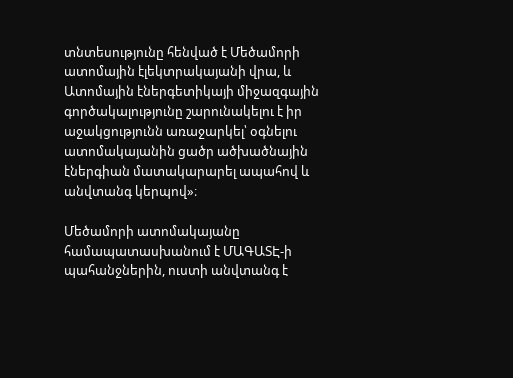տնտեսությունը հենված է Մեծամորի ատոմային էլեկտրակայանի վրա, և Ատոմային էներգետիկայի միջազգային գործակալությունը շարունակելու է իր աջակցությունն առաջարկել՝ օգնելու ատոմակայանին ցածր ածխածնային էներգիան մատակարարել ապահով և անվտանգ կերպով»։

Մեծամորի ատոմակայանը համապատասխանում է ՄԱԳԱՏԷ-ի պահանջներին, ուստի անվտանգ է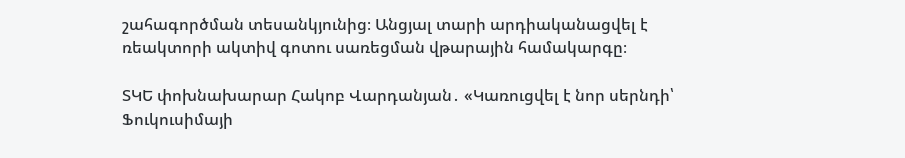շահագործման տեսանկյունից։ Անցյալ տարի արդիականացվել է ռեակտորի ակտիվ գոտու սառեցման վթարային համակարգը։

ՏԿԵ փոխնախարար Հակոբ Վարդանյան․ «Կառուցվել է նոր սերնդի՝ Ֆուկուսիմայի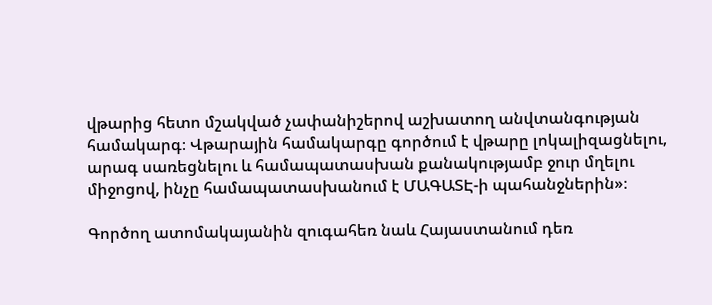վթարից հետո մշակված չափանիշերով աշխատող անվտանգության համակարգ։ Վթարային համակարգը գործում է վթարը լոկալիզացնելու, արագ սառեցնելու և համապատասխան քանակությամբ ջուր մղելու միջոցով, ինչը համապատասխանում է ՄԱԳԱՏԷ-ի պահանջներին»։

Գործող ատոմակայանին զուգահեռ նաև Հայաստանում դեռ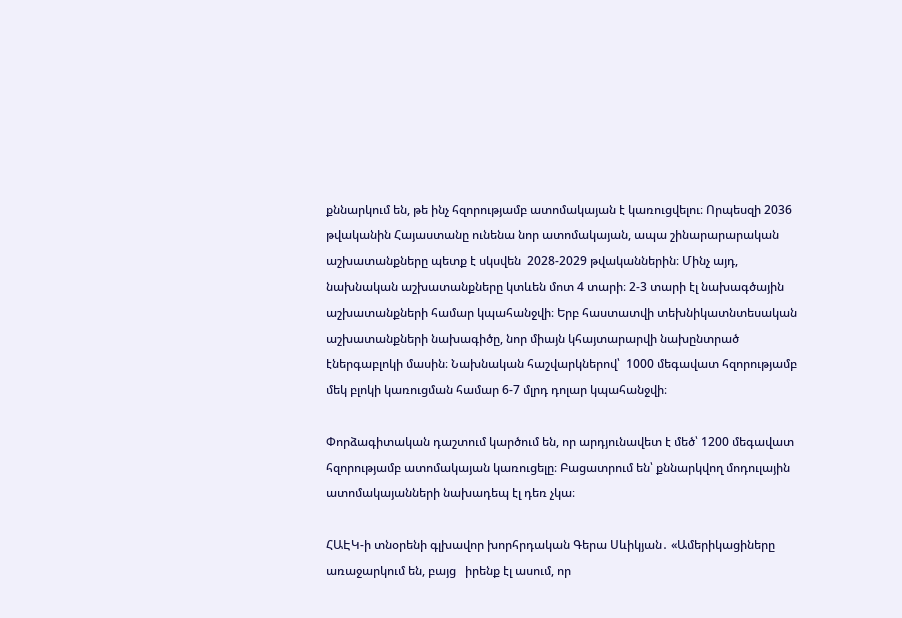քննարկում են, թե ինչ հզորությամբ ատոմակայան է կառուցվելու։ Որպեսզի 2036 թվականին Հայաստանը ունենա նոր ատոմակայան, ապա շինարարարական աշխատանքները պետք է սկսվեն  2028-2029 թվականներին։ Մինչ այդ, նախնական աշխատանքները կտևեն մոտ 4 տարի։ 2-3 տարի էլ նախագծային աշխատանքների համար կպահանջվի։ Երբ հաստատվի տեխնիկատնտեսական աշխատանքների նախագիծը, նոր միայն կհայտարարվի նախընտրած էներգաբլոկի մասին։ Նախնական հաշվարկներով՝  1000 մեգավատ հզորությամբ մեկ բլոկի կառուցման համար 6-7 մլրդ դոլար կպահանջվի։

Փորձագիտական դաշտում կարծում են, որ արդյունավետ է մեծ՝ 1200 մեգավատ հզորությամբ ատոմակայան կառուցելը։ Բացատրում են՝ քննարկվող մոդուլային ատոմակայանների նախադեպ էլ դեռ չկա։

ՀԱԷԿ-ի տնօրենի գլխավոր խորհրդական Գերա Սևիկյան․ «Ամերիկացիները առաջարկում են, բայց   իրենք էլ ասում, որ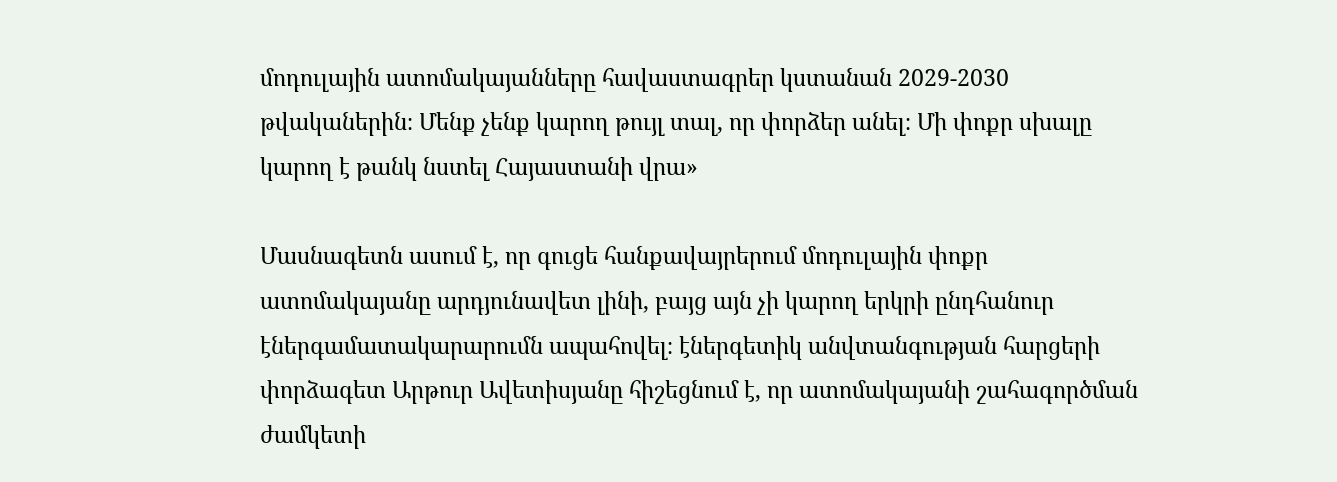մոդուլային ատոմակայանները հավաստագրեր կստանան 2029-2030 թվականերին։ Մենք չենք կարող թույլ տալ, որ փորձեր անել։ Մի փոքր սխալը կարող է թանկ նստել Հայաստանի վրա»

Մասնագետն ասում է, որ գուցե հանքավայրերում մոդուլային փոքր ատոմակայանը արդյունավետ լինի, բայց այն չի կարող երկրի ընդհանուր էներգամատակարարումն ապահովել։ էներգետիկ անվտանգության հարցերի փորձագետ Արթուր Ավետիսյանը հիշեցնում է, որ ատոմակայանի շահագործման ժամկետի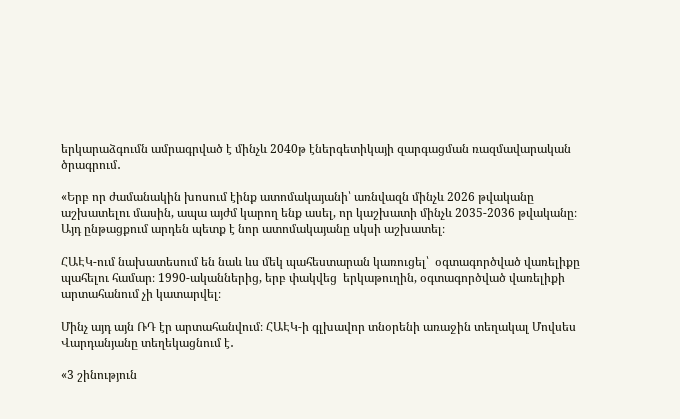երկարաձգումն ամրագրված է մինչև 2040թ էներգետիկայի զարգացման ռազմավարական ծրագրում․

«Երբ որ ժամանակին խոսում էինք ատոմակայանի՝ առնվազն մինչև 2026 թվականը աշխատելու մասին, ապա այժմ կարող ենք ասել, որ կաշխատի մինչև 2035-2036 թվականը։ Այդ ընթացքում արդեն պետք է նոր ատոմակայանը սկսի աշխատել։

ՀԱԷԿ-ում նախատեսում են նաև ևս մեկ պահեստարան կառուցել՝  օգտագործված վառելիքը պահելու համար։ 1990-ականներից, երբ փակվեց  երկաթուղին, օգտագործված վառելիքի արտահանում չի կատարվել։

Մինչ այդ այն ՌԴ էր արտահանվում։ ՀԱԷԿ-ի գլխավոր տնօրենի առաջին տեղակալ Մովսես Վարդանյանը տեղեկացնում է․

«3 շինություն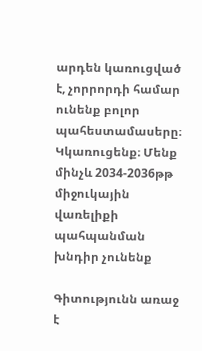արդեն կառուցված է, չորրորդի համար ունենք բոլոր պահեստամասերը։ Կկառուցենք։ Մենք մինչև 2034-2036թթ միջուկային վառելիքի պահպանման խնդիր չունենք

Գիտությունն առաջ է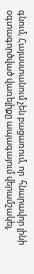գնում, Հայաստանում չեն բացառում, որ  հնարավոր լինի օգտագործված վառելիքը ապագայում վերամշակել,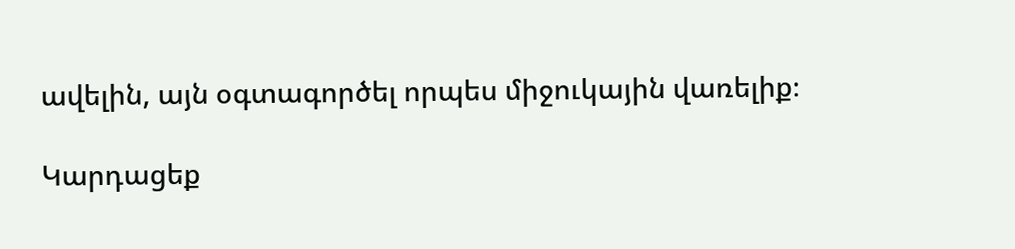ավելին, այն օգտագործել որպես միջուկային վառելիք։

Կարդացեք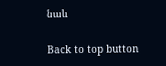նաև

Back to top button